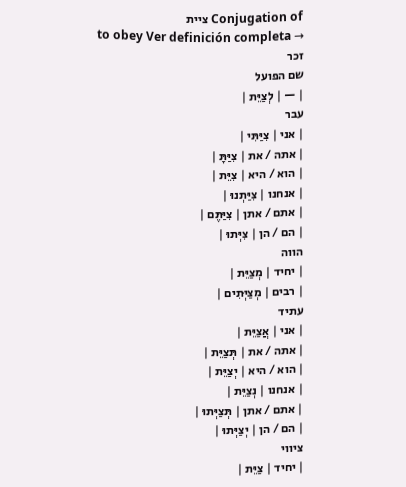Conjugation of ציית
to obey Ver definición completa →
זכר
שם הפועל
| — | לְצַיֵּת |
עבר
| אני | צִיַּתִּי |
| אתה / את | צִיַּתָּ |
| הוא / היא | צִיֵּת |
| אנחנו | צִיַּתְנוּ |
| אתם / אתן | צִיַּתֶּם |
| הם / הן | צִיְּתוּ |
הווה
| יחיד | מְצַיֵּת |
| רבים | מְצַיְּתִים |
עתיד
| אני | אֲצַיֵּת |
| אתה / את | תְּצַיֵּת |
| הוא / היא | יְצַיֵּת |
| אנחנו | נְצַיֵּת |
| אתם / אתן | תְּצַיְּתוּ |
| הם / הן | יְצַיְּתוּ |
ציווי
| יחיד | צַיֵּת |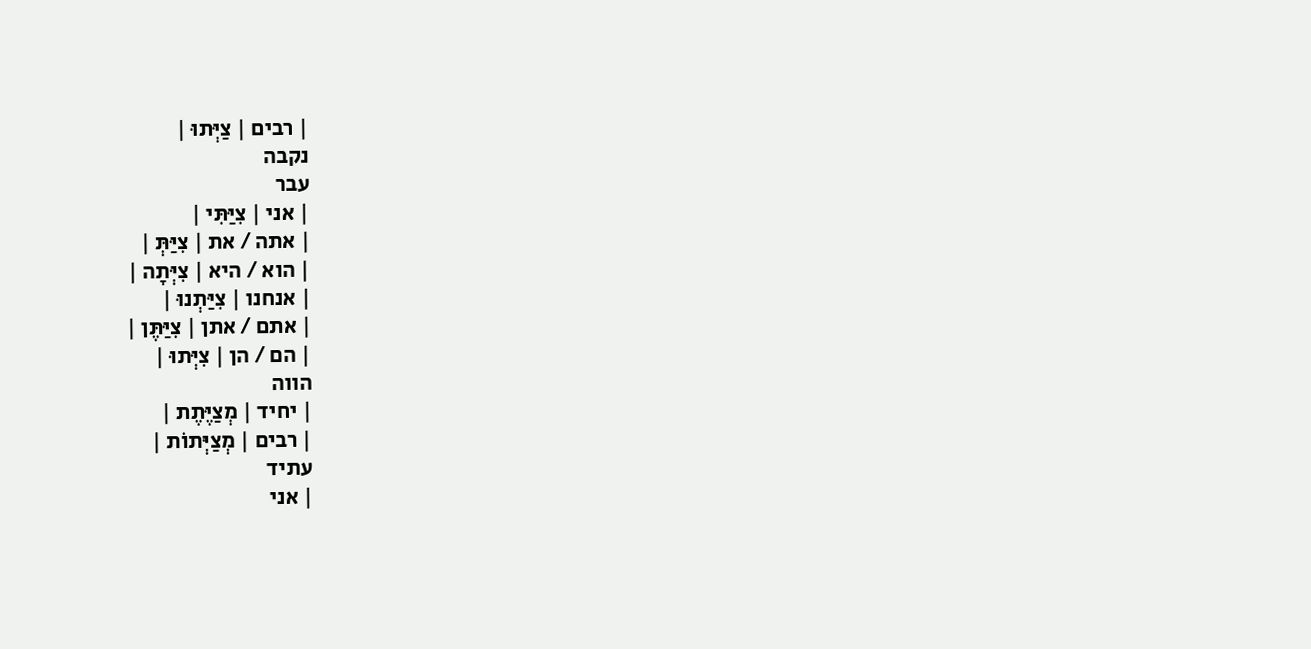| רבים | צַיְּתוּ |
נקבה
עבר
| אני | צִיַּתִּי |
| אתה / את | צִיַּתְּ |
| הוא / היא | צִיְּתָה |
| אנחנו | צִיַּתְנוּ |
| אתם / אתן | צִיַּתֶּן |
| הם / הן | צִיְּתוּ |
הווה
| יחיד | מְצַיֶּתֶת |
| רבים | מְצַיְּתוֹת |
עתיד
| אני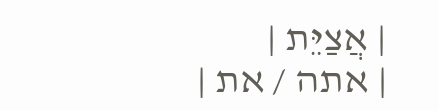| אֲצַיֵּת |
| אתה / את |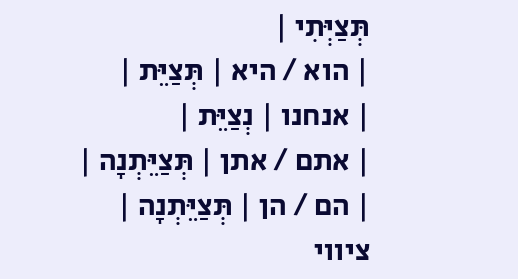תְּצַיְּתִי |
| הוא / היא | תְּצַיֵּת |
| אנחנו | נְצַיֵּת |
| אתם / אתן | תְּצַיֵּתְנָה |
| הם / הן | תְּצַיֵּתְנָה |
ציווי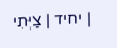| יחיד | צַיְּתִי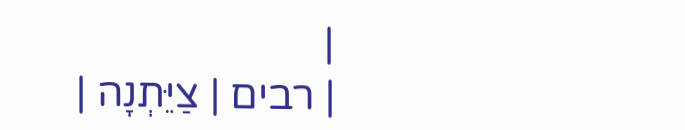|
| רבים | צַיֵּתְנָה |